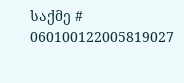საქმე # 060100122005819027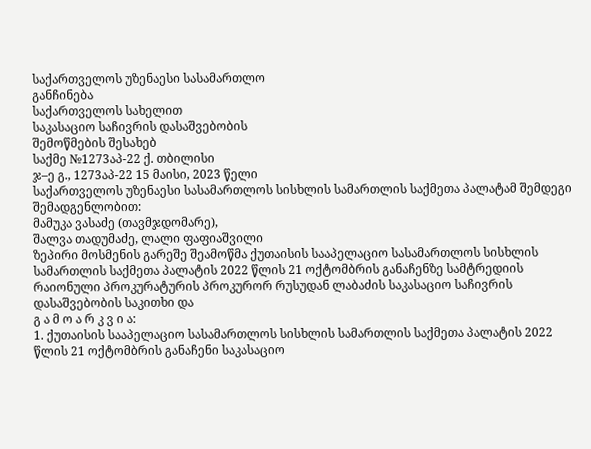საქართველოს უზენაესი სასამართლო
განჩინება
საქართველოს სახელით
საკასაციო საჩივრის დასაშვებობის
შემოწმების შესახებ
საქმე №1273აპ-22 ქ. თბილისი
ჯ–ე გ., 1273აპ-22 15 მაისი, 2023 წელი
საქართველოს უზენაესი სასამართლოს სისხლის სამართლის საქმეთა პალატამ შემდეგი შემადგენლობით:
მამუკა ვასაძე (თავმჯდომარე),
შალვა თადუმაძე, ლალი ფაფიაშვილი
ზეპირი მოსმენის გარეშე შეამოწმა ქუთაისის სააპელაციო სასამართლოს სისხლის სამართლის საქმეთა პალატის 2022 წლის 21 ოქტომბრის განაჩენზე სამტრედიის რაიონული პროკურატურის პროკურორ რუსუდან ლაბაძის საკასაციო საჩივრის დასაშვებობის საკითხი და
გ ა მ ო ა რ კ ვ ი ა:
1. ქუთაისის სააპელაციო სასამართლოს სისხლის სამართლის საქმეთა პალატის 2022 წლის 21 ოქტომბრის განაჩენი საკასაციო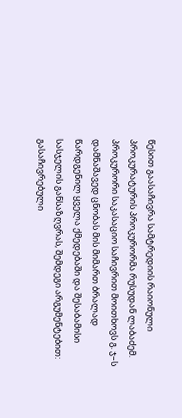წესით გაასაჩივრა სამტრედიის რაიონული პროკურატურის პროკურორმა რუსუდან ლაბაძემ. პროკურორი საკასაციო საჩივრით მოითხოვს გ. ჯ–ს დამნაშავედ ცნობას მის მიმართ ბრალად წარდგენილ ყველა ქმედებაში და შესაბამისი სასჯელის განსაზღვრას, შემდეგი არგუმენტებით: გასაჩივრებული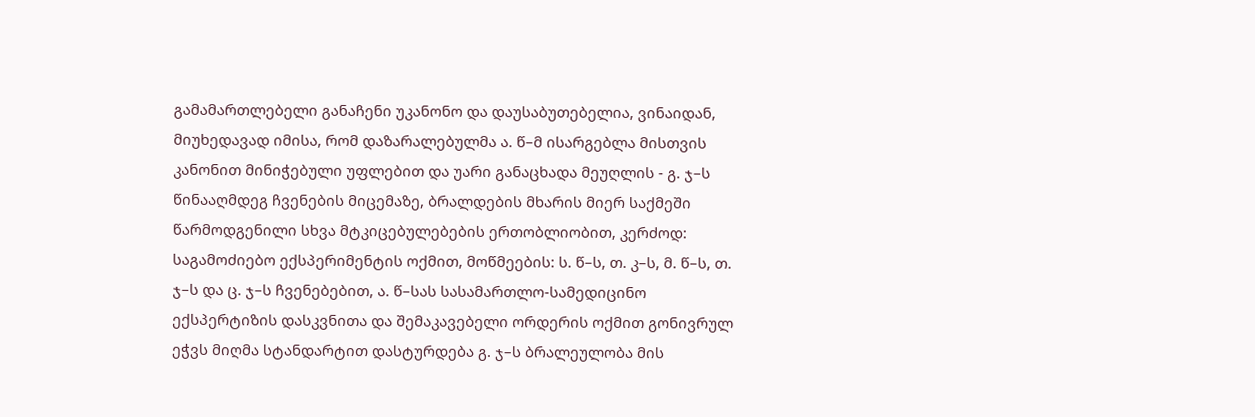გამამართლებელი განაჩენი უკანონო და დაუსაბუთებელია, ვინაიდან, მიუხედავად იმისა, რომ დაზარალებულმა ა. წ–მ ისარგებლა მისთვის კანონით მინიჭებული უფლებით და უარი განაცხადა მეუღლის - გ. ჯ–ს წინააღმდეგ ჩვენების მიცემაზე, ბრალდების მხარის მიერ საქმეში წარმოდგენილი სხვა მტკიცებულებების ერთობლიობით, კერძოდ: საგამოძიებო ექსპერიმენტის ოქმით, მოწმეების: ს. წ–ს, თ. კ–ს, მ. წ–ს, თ. ჯ–ს და ც. ჯ–ს ჩვენებებით, ა. წ–სას სასამართლო-სამედიცინო ექსპერტიზის დასკვნითა და შემაკავებელი ორდერის ოქმით გონივრულ ეჭვს მიღმა სტანდარტით დასტურდება გ. ჯ–ს ბრალეულობა მის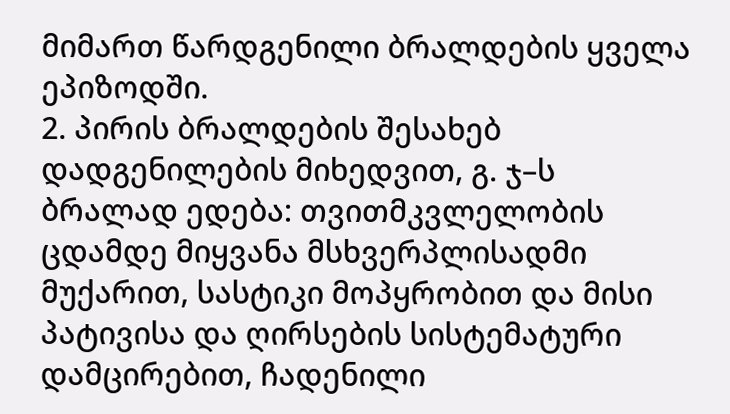მიმართ წარდგენილი ბრალდების ყველა ეპიზოდში.
2. პირის ბრალდების შესახებ დადგენილების მიხედვით, გ. ჯ–ს ბრალად ედება: თვითმკვლელობის ცდამდე მიყვანა მსხვერპლისადმი მუქარით, სასტიკი მოპყრობით და მისი პატივისა და ღირსების სისტემატური დამცირებით, ჩადენილი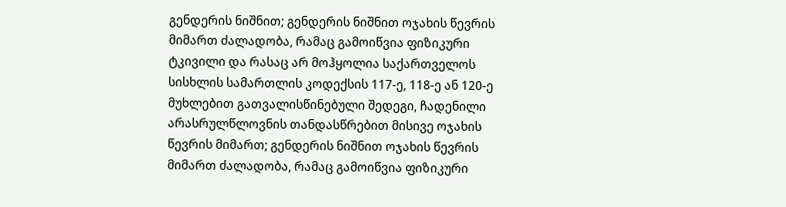გენდერის ნიშნით; გენდერის ნიშნით ოჯახის წევრის მიმართ ძალადობა, რამაც გამოიწვია ფიზიკური ტკივილი და რასაც არ მოჰყოლია საქართველოს სისხლის სამართლის კოდექსის 117-ე, 118-ე ან 120-ე მუხლებით გათვალისწინებული შედეგი, ჩადენილი არასრულწლოვნის თანდასწრებით მისივე ოჯახის წევრის მიმართ; გენდერის ნიშნით ოჯახის წევრის მიმართ ძალადობა, რამაც გამოიწვია ფიზიკური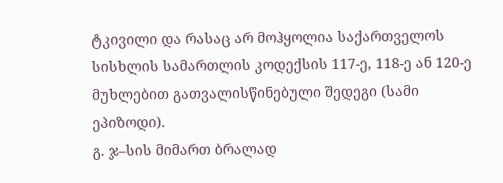ტკივილი და რასაც არ მოჰყოლია საქართველოს სისხლის სამართლის კოდექსის 117-ე, 118-ე ან 120-ე მუხლებით გათვალისწინებული შედეგი (სამი ეპიზოდი).
გ. ჯ–სის მიმართ ბრალად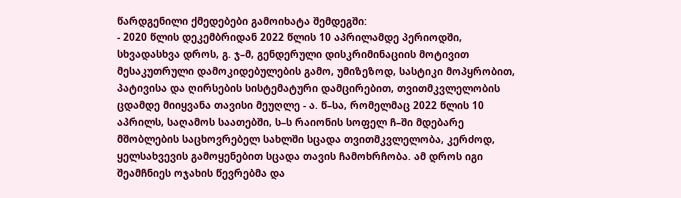წარდგენილი ქმედებები გამოიხატა შემდეგში:
- 2020 წლის დეკემბრიდან 2022 წლის 10 აპრილამდე პერიოდში, სხვადასხვა დროს, გ. ჯ–მ, გენდერული დისკრიმინაციის მოტივით მესაკუთრული დამოკიდებულების გამო, უმიზეზოდ, სასტიკი მოპყრობით, პატივისა და ღირსების სისტემატური დამცირებით, თვითმკვლელობის ცდამდე მიიყვანა თავისი მეუღლე - ა. წ–სა, რომელმაც 2022 წლის 10 აპრილს, საღამოს საათებში, ს–ს რაიონის სოფელ ჩ–ში მდებარე მშობლების საცხოვრებელ სახლში სცადა თვითმკვლელობა, კერძოდ, ყელსახვევის გამოყენებით სცადა თავის ჩამოხრჩობა. ამ დროს იგი შეამჩნიეს ოჯახის წევრებმა და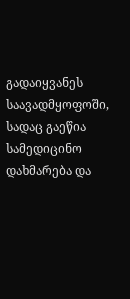გადაიყვანეს საავადმყოფოში, სადაც გაეწია სამედიცინო დახმარება და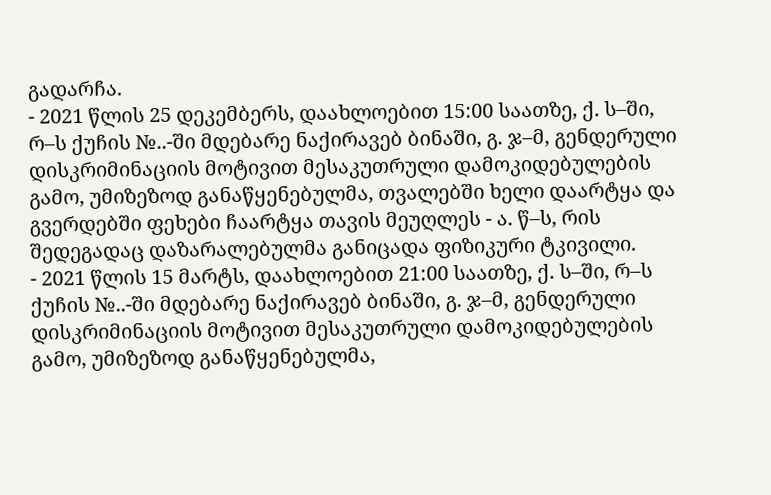გადარჩა.
- 2021 წლის 25 დეკემბერს, დაახლოებით 15:00 საათზე, ქ. ს–ში, რ–ს ქუჩის №..-ში მდებარე ნაქირავებ ბინაში, გ. ჯ–მ, გენდერული დისკრიმინაციის მოტივით მესაკუთრული დამოკიდებულების გამო, უმიზეზოდ განაწყენებულმა, თვალებში ხელი დაარტყა და გვერდებში ფეხები ჩაარტყა თავის მეუღლეს - ა. წ–ს, რის შედეგადაც დაზარალებულმა განიცადა ფიზიკური ტკივილი.
- 2021 წლის 15 მარტს, დაახლოებით 21:00 საათზე, ქ. ს–ში, რ–ს ქუჩის №..-ში მდებარე ნაქირავებ ბინაში, გ. ჯ–მ, გენდერული დისკრიმინაციის მოტივით მესაკუთრული დამოკიდებულების გამო, უმიზეზოდ განაწყენებულმა,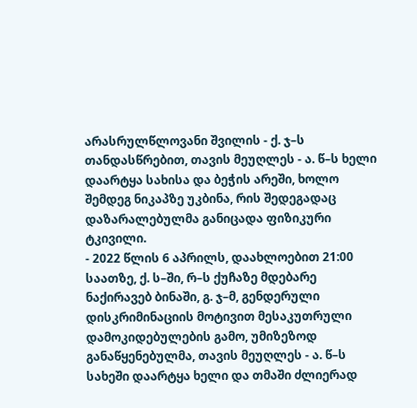არასრულწლოვანი შვილის - ქ. ჯ–ს თანდასწრებით, თავის მეუღლეს - ა. წ–ს ხელი დაარტყა სახისა და ბეჭის არეში, ხოლო შემდეგ ნიკაპზე უკბინა, რის შედეგადაც დაზარალებულმა განიცადა ფიზიკური ტკივილი.
- 2022 წლის 6 აპრილს, დაახლოებით 21:00 საათზე, ქ. ს–ში, რ–ს ქუჩაზე მდებარე ნაქირავებ ბინაში, გ. ჯ–მ, გენდერული დისკრიმინაციის მოტივით მესაკუთრული დამოკიდებულების გამო, უმიზეზოდ განაწყენებულმა, თავის მეუღლეს - ა. წ–ს სახეში დაარტყა ხელი და თმაში ძლიერად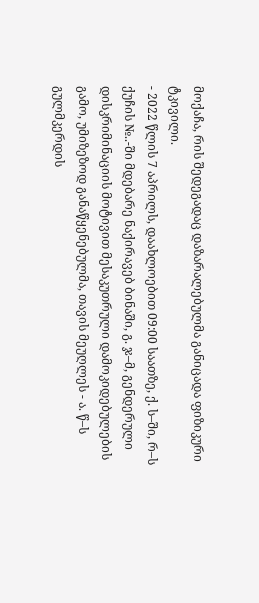მოქაჩა, რის შედეგადაც დაზარალებულმა განიცადა ფიზიკური ტკივილი.
- 2022 წლის 7 აპრილს, დაახლოებით 09:00 საათზე, ქ. ს–ში, რ–ს ქუჩის №..-ში მდებარე ნაქირავებ ბინაში, გ. ჯ–მ, გენდერული დისკრიმინაციის მოტივით მესაკუთრული დამოკიდებულების გამო, უმიზეზოდ განაწყენებულმა, თავის მეუღლეს - ა. წ–ს გულმკერდის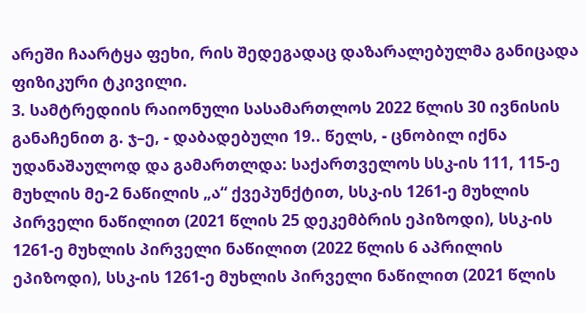არეში ჩაარტყა ფეხი, რის შედეგადაც დაზარალებულმა განიცადა ფიზიკური ტკივილი.
3. სამტრედიის რაიონული სასამართლოს 2022 წლის 30 ივნისის განაჩენით გ. ჯ–ე, - დაბადებული 19.. წელს, - ცნობილ იქნა უდანაშაულოდ და გამართლდა: საქართველოს სსკ-ის 111, 115-ე მუხლის მე-2 ნაწილის „ა“ ქვეპუნქტით, სსკ-ის 1261-ე მუხლის პირველი ნაწილით (2021 წლის 25 დეკემბრის ეპიზოდი), სსკ-ის 1261-ე მუხლის პირველი ნაწილით (2022 წლის 6 აპრილის ეპიზოდი), სსკ-ის 1261-ე მუხლის პირველი ნაწილით (2021 წლის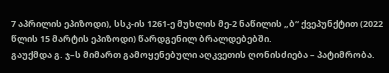7 აპრილის ეპიზოდი), სსკ-ის 1261-ე მუხლის მე-2 ნაწილის „ბ“ ქვეპუნქტით (2022 წლის 15 მარტის ეპიზოდი) წარდგენილ ბრალდებებში.
გაუქმდა გ. ჯ–ს მიმართ გამოყენებული აღკვეთის ღონისძიება – პატიმრობა.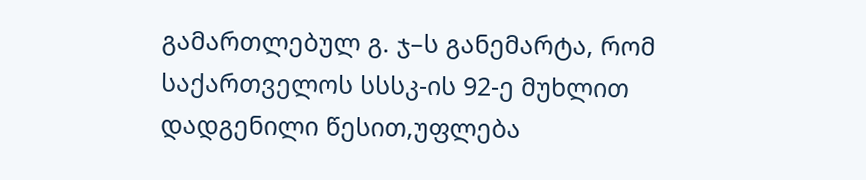გამართლებულ გ. ჯ–ს განემარტა, რომ საქართველოს სსსკ-ის 92-ე მუხლით დადგენილი წესით,უფლება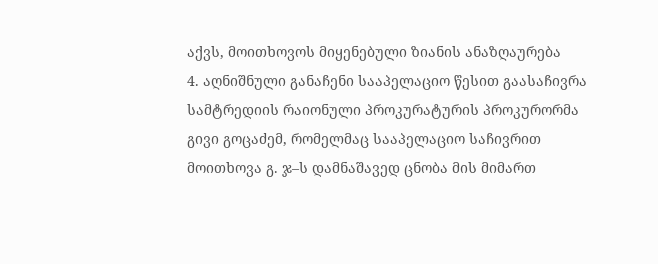აქვს, მოითხოვოს მიყენებული ზიანის ანაზღაურება
4. აღნიშნული განაჩენი სააპელაციო წესით გაასაჩივრა სამტრედიის რაიონული პროკურატურის პროკურორმა გივი გოცაძემ, რომელმაც სააპელაციო საჩივრით მოითხოვა გ. ჯ–ს დამნაშავედ ცნობა მის მიმართ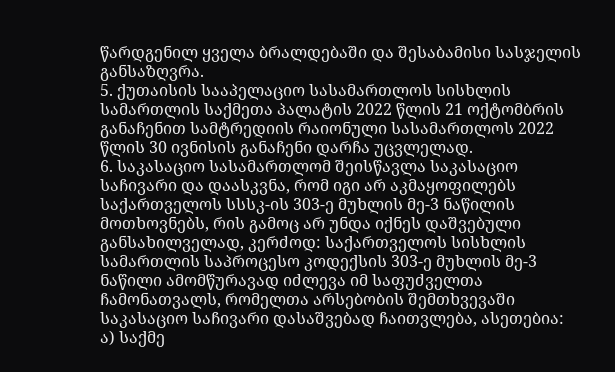წარდგენილ ყველა ბრალდებაში და შესაბამისი სასჯელის განსაზღვრა.
5. ქუთაისის სააპელაციო სასამართლოს სისხლის სამართლის საქმეთა პალატის 2022 წლის 21 ოქტომბრის განაჩენით სამტრედიის რაიონული სასამართლოს 2022 წლის 30 ივნისის განაჩენი დარჩა უცვლელად.
6. საკასაციო სასამართლომ შეისწავლა საკასაციო საჩივარი და დაასკვნა, რომ იგი არ აკმაყოფილებს საქართველოს სსსკ-ის 303-ე მუხლის მე-3 ნაწილის მოთხოვნებს, რის გამოც არ უნდა იქნეს დაშვებული განსახილველად, კერძოდ: საქართველოს სისხლის სამართლის საპროცესო კოდექსის 303-ე მუხლის მე-3 ნაწილი ამომწურავად იძლევა იმ საფუძველთა ჩამონათვალს, რომელთა არსებობის შემთხვევაში საკასაციო საჩივარი დასაშვებად ჩაითვლება, ასეთებია:
ა) საქმე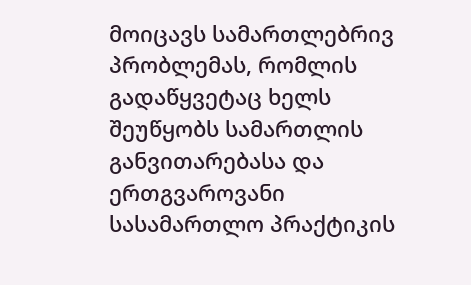მოიცავს სამართლებრივ პრობლემას, რომლის გადაწყვეტაც ხელს შეუწყობს სამართლის განვითარებასა და ერთგვაროვანი სასამართლო პრაქტიკის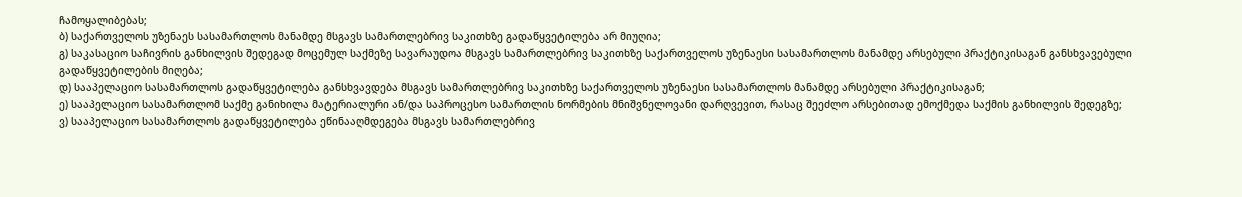ჩამოყალიბებას;
ბ) საქართველოს უზენაეს სასამართლოს მანამდე მსგავს სამართლებრივ საკითხზე გადაწყვეტილება არ მიუღია;
გ) საკასაციო საჩივრის განხილვის შედეგად მოცემულ საქმეზე სავარაუდოა მსგავს სამართლებრივ საკითხზე საქართველოს უზენაესი სასამართლოს მანამდე არსებული პრაქტიკისაგან განსხვავებული გადაწყვეტილების მიღება;
დ) სააპელაციო სასამართლოს გადაწყვეტილება განსხვავდება მსგავს სამართლებრივ საკითხზე საქართველოს უზენაესი სასამართლოს მანამდე არსებული პრაქტიკისაგან;
ე) სააპელაციო სასამართლომ საქმე განიხილა მატერიალური ან/და საპროცესო სამართლის ნორმების მნიშვნელოვანი დარღვევით, რასაც შეეძლო არსებითად ემოქმედა საქმის განხილვის შედეგზე;
ვ) სააპელაციო სასამართლოს გადაწყვეტილება ეწინააღმდეგება მსგავს სამართლებრივ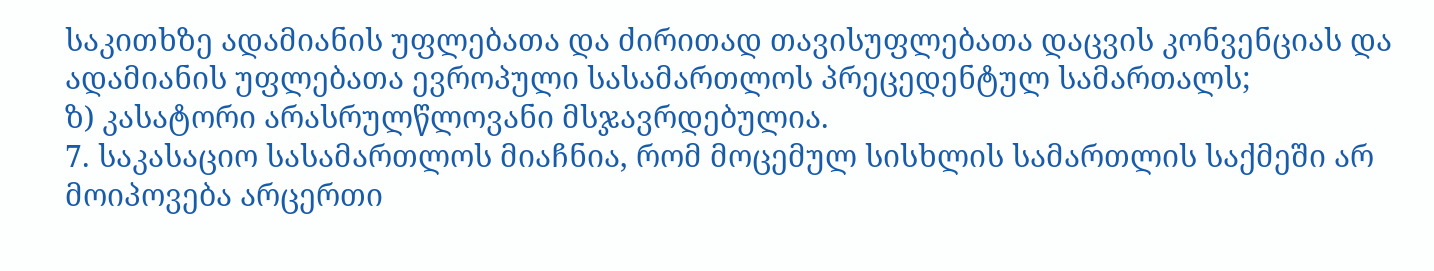საკითხზე ადამიანის უფლებათა და ძირითად თავისუფლებათა დაცვის კონვენციას და ადამიანის უფლებათა ევროპული სასამართლოს პრეცედენტულ სამართალს;
ზ) კასატორი არასრულწლოვანი მსჯავრდებულია.
7. საკასაციო სასამართლოს მიაჩნია, რომ მოცემულ სისხლის სამართლის საქმეში არ მოიპოვება არცერთი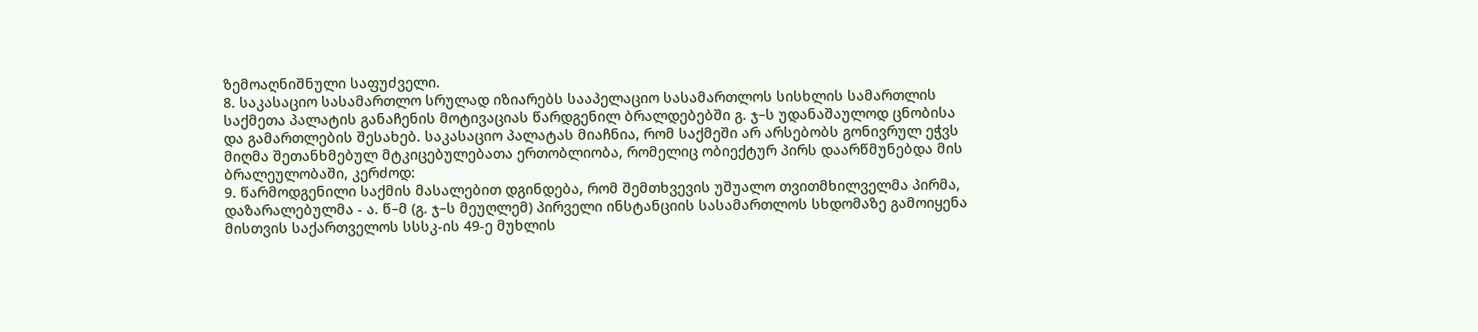ზემოაღნიშნული საფუძველი.
8. საკასაციო სასამართლო სრულად იზიარებს სააპელაციო სასამართლოს სისხლის სამართლის საქმეთა პალატის განაჩენის მოტივაციას წარდგენილ ბრალდებებში გ. ჯ–ს უდანაშაულოდ ცნობისა და გამართლების შესახებ. საკასაციო პალატას მიაჩნია, რომ საქმეში არ არსებობს გონივრულ ეჭვს მიღმა შეთანხმებულ მტკიცებულებათა ერთობლიობა, რომელიც ობიექტურ პირს დაარწმუნებდა მის ბრალეულობაში, კერძოდ:
9. წარმოდგენილი საქმის მასალებით დგინდება, რომ შემთხვევის უშუალო თვითმხილველმა პირმა, დაზარალებულმა - ა. წ–მ (გ. ჯ–ს მეუღლემ) პირველი ინსტანციის სასამართლოს სხდომაზე გამოიყენა მისთვის საქართველოს სსსკ-ის 49-ე მუხლის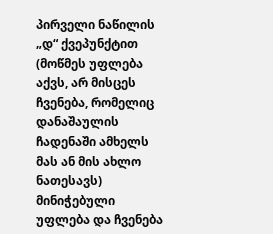პირველი ნაწილის „დ“ ქვეპუნქტით (მოწმეს უფლება აქვს, არ მისცეს ჩვენება, რომელიც დანაშაულის ჩადენაში ამხელს მას ან მის ახლო ნათესავს) მინიჭებული უფლება და ჩვენება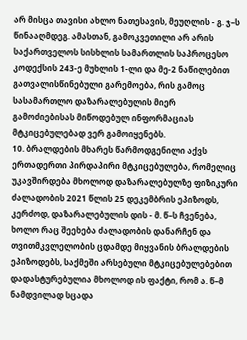არ მისცა თავისი ახლო ნათესავის, მეუღლის - გ. ჯ–ს წინააღმდეგ. ამასთან, გამოკვეთილი არ არის საქართველოს სისხლის სამართლის საპროცესო კოდექსის 243-ე მუხლის 1-ლი და მე-2 ნაწილებით გათვალისწინებული გარემოება, რის გამოც სასამართლო დაზარალებულის მიერ გამოძიებისას მიწოდებულ ინფორმაციას მტკიცებულებად ვერ გამოიყენებს.
10. ბრალდების მხარეს წარმოდგენილი აქვს ერთადერთი პირდაპირი მტკიცებულება, რომელიც უკავშირდება მხოლოდ დაზარალებულზე ფიზიკური ძალადობის 2021 წლის 25 დეკემბრის ეპიზოდს, კერძოდ, დაზარალებულის დის - მ. წ–ს ჩვენება, ხოლო რაც შეეხება ძალადობის დანარჩენ და თვითმკვლელობის ცდამდე მიყვანის ბრალდების ეპიზოდებს, საქმეში არსებული მტკიცებულებებით დადასტურებულია მხოლოდ ის ფაქტი, რომ ა. წ–მ ნამდვილად სცადა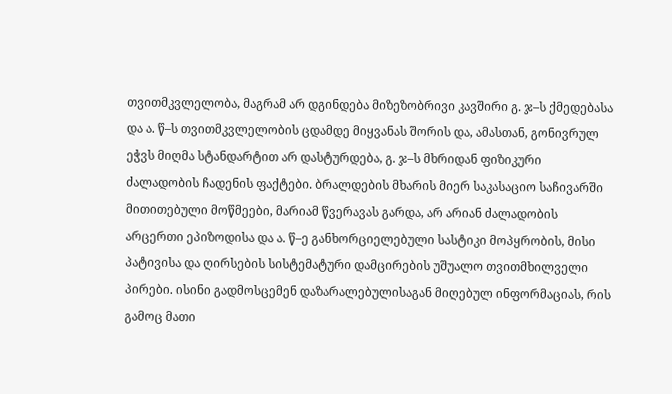თვითმკვლელობა, მაგრამ არ დგინდება მიზეზობრივი კავშირი გ. ჯ–ს ქმედებასა და ა. წ–ს თვითმკვლელობის ცდამდე მიყვანას შორის და, ამასთან, გონივრულ ეჭვს მიღმა სტანდარტით არ დასტურდება, გ. ჯ–ს მხრიდან ფიზიკური ძალადობის ჩადენის ფაქტები. ბრალდების მხარის მიერ საკასაციო საჩივარში მითითებული მოწმეები, მარიამ წვერავას გარდა, არ არიან ძალადობის არცერთი ეპიზოდისა და ა. წ–ე განხორციელებული სასტიკი მოპყრობის, მისი პატივისა და ღირსების სისტემატური დამცირების უშუალო თვითმხილველი პირები. ისინი გადმოსცემენ დაზარალებულისაგან მიღებულ ინფორმაციას, რის გამოც მათი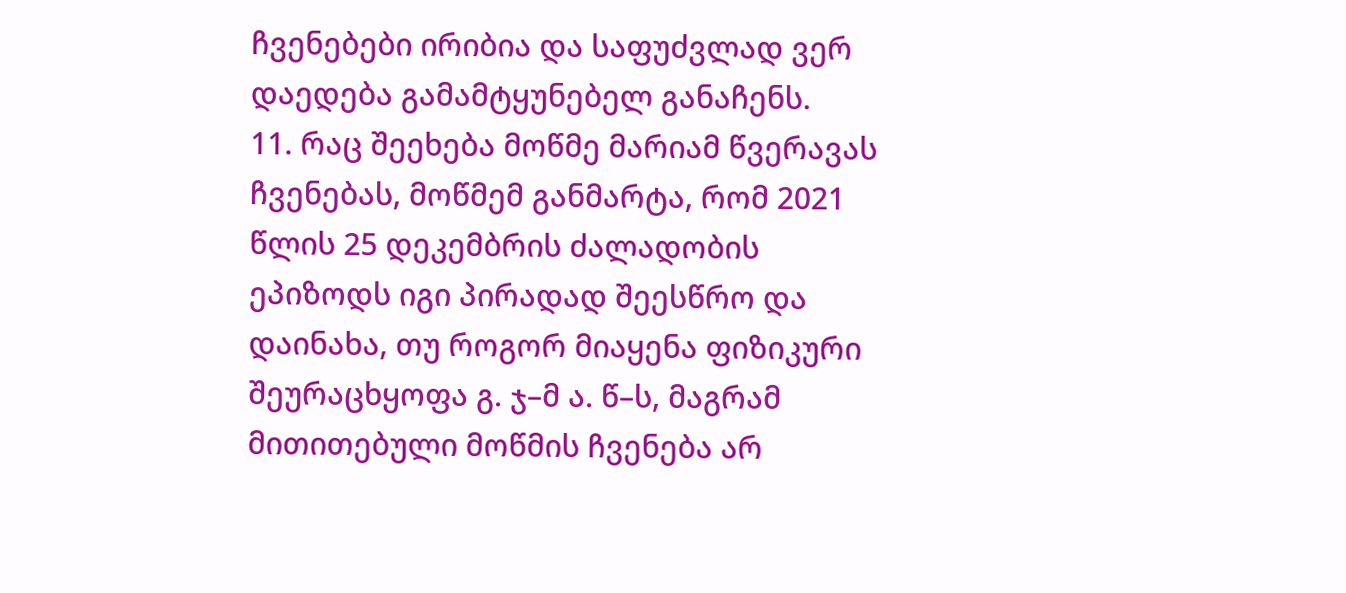ჩვენებები ირიბია და საფუძვლად ვერ დაედება გამამტყუნებელ განაჩენს.
11. რაც შეეხება მოწმე მარიამ წვერავას ჩვენებას, მოწმემ განმარტა, რომ 2021 წლის 25 დეკემბრის ძალადობის ეპიზოდს იგი პირადად შეესწრო და დაინახა, თუ როგორ მიაყენა ფიზიკური შეურაცხყოფა გ. ჯ–მ ა. წ–ს, მაგრამ მითითებული მოწმის ჩვენება არ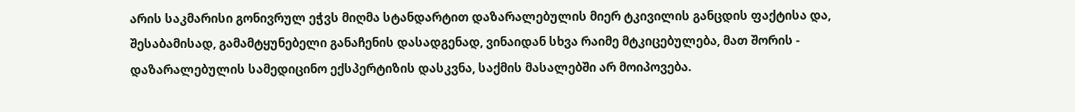არის საკმარისი გონივრულ ეჭვს მიღმა სტანდარტით დაზარალებულის მიერ ტკივილის განცდის ფაქტისა და, შესაბამისად, გამამტყუნებელი განაჩენის დასადგენად, ვინაიდან სხვა რაიმე მტკიცებულება, მათ შორის - დაზარალებულის სამედიცინო ექსპერტიზის დასკვნა, საქმის მასალებში არ მოიპოვება.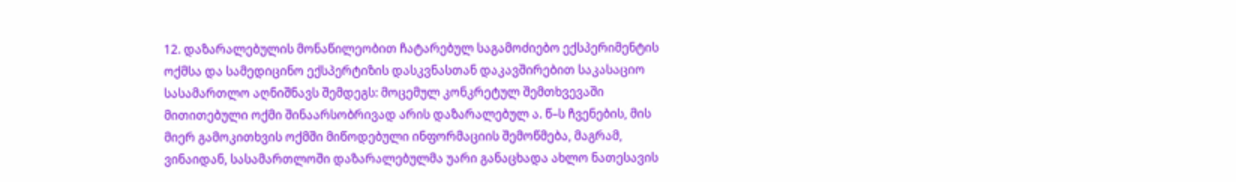12. დაზარალებულის მონაწილეობით ჩატარებულ საგამოძიებო ექსპერიმენტის ოქმსა და სამედიცინო ექსპერტიზის დასკვნასთან დაკავშირებით საკასაციო სასამართლო აღნიშნავს შემდეგს: მოცემულ კონკრეტულ შემთხვევაში მითითებული ოქმი შინაარსობრივად არის დაზარალებულ ა. წ–ს ჩვენების, მის მიერ გამოკითხვის ოქმში მიწოდებული ინფორმაციის შემოწმება, მაგრამ, ვინაიდან, სასამართლოში დაზარალებულმა უარი განაცხადა ახლო ნათესავის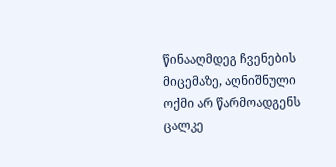წინააღმდეგ ჩვენების მიცემაზე, აღნიშნული ოქმი არ წარმოადგენს ცალკე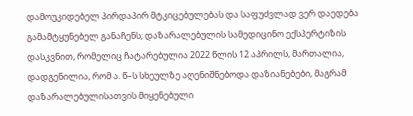დამოუკიდებელ პირდაპირ მტკიცებულებას და საფუძვლად ვერ დაედება გამამტყუნებელ განაჩენს; დაზარალებულის სამედიცინო ექსპერტიზის დასკვნით, რომელიც ჩატარებულია 2022 წლის 12 აპრილს, მართალია, დადგენილია, რომ ა. წ–ს სხეულზე აღენიშნებოდა დაზიანებები, მაგრამ დაზარალებულისათვის მიყენებული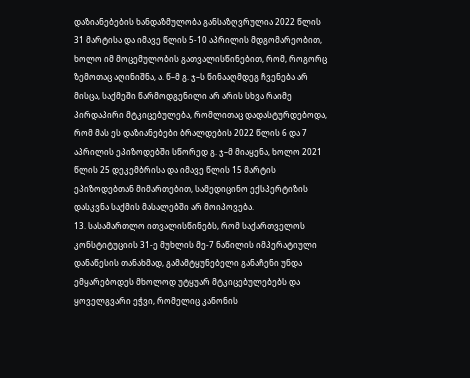დაზიანებების ხანდაზმულობა განსაზღვრულია 2022 წლის 31 მარტისა და იმავე წლის 5-10 აპრილის მდგომარეობით, ხოლო იმ მოცემულობის გათვალისწინებით, რომ, როგორც ზემოთაც აღინიშნა, ა. წ–მ გ. ჯ–ს წინააღმდეგ ჩვენება არ მისცა, საქმეში წარმოდგენილი არ არის სხვა რაიმე პირდაპირი მტკიცებულება, რომლითაც დადასტურდებოდა, რომ მას ეს დაზიანებები ბრალდების 2022 წლის 6 და 7 აპრილის ეპიზოდებში სწორედ გ. ჯ–მ მიაყენა, ხოლო 2021 წლის 25 დეკემბრისა და იმავე წლის 15 მარტის ეპიზოდებთან მიმართებით, სამედიცინო ექსპერტიზის დასკვნა საქმის მასალებში არ მოიპოვება.
13. სასამართლო ითვალისწინებს, რომ საქართველოს კონსტიტუციის 31-ე მუხლის მე-7 ნაწილის იმპერატიული დანაწესის თანახმად, გამამტყუნებელი განაჩენი უნდა ემყარებოდეს მხოლოდ უტყუარ მტკიცებულებებს და ყოველგვარი ეჭვი, რომელიც კანონის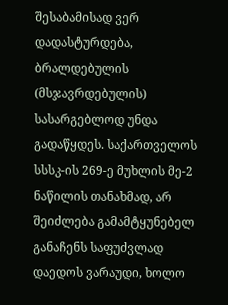შესაბამისად ვერ დადასტურდება, ბრალდებულის (მსჯავრდებულის) სასარგებლოდ უნდა გადაწყდეს. საქართველოს სსსკ-ის 269-ე მუხლის მე-2 ნაწილის თანახმად, არ შეიძლება გამამტყუნებელ განაჩენს საფუძვლად დაედოს ვარაუდი, ხოლო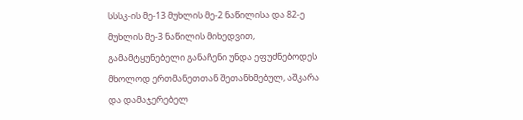სსსკ-ის მე-13 მუხლის მე-2 ნაწილისა და 82-ე მუხლის მე-3 ნაწილის მიხედვით, გამამტყუნებელი განაჩენი უნდა ეფუძნებოდეს მხოლოდ ერთმანეთთან შეთანხმებულ, აშკარა და დამაჯერებელ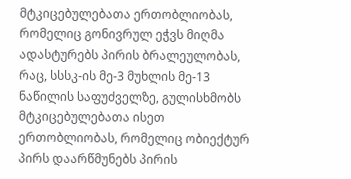მტკიცებულებათა ერთობლიობას, რომელიც გონივრულ ეჭვს მიღმა ადასტურებს პირის ბრალეულობას, რაც, სსსკ-ის მე-3 მუხლის მე-13 ნაწილის საფუძველზე, გულისხმობს მტკიცებულებათა ისეთ ერთობლიობას, რომელიც ობიექტურ პირს დაარწმუნებს პირის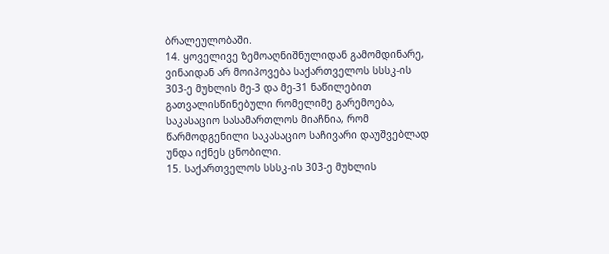ბრალეულობაში.
14. ყოველივე ზემოაღნიშნულიდან გამომდინარე, ვინაიდან არ მოიპოვება საქართველოს სსსკ-ის 303-ე მუხლის მე-3 და მე-31 ნაწილებით გათვალისწინებული რომელიმე გარემოება, საკასაციო სასამართლოს მიაჩნია, რომ წარმოდგენილი საკასაციო საჩივარი დაუშვებლად უნდა იქნეს ცნობილი.
15. საქართველოს სსსკ-ის 303-ე მუხლის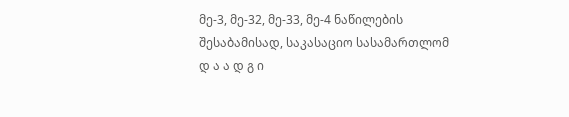მე-3, მე-32, მე-33, მე-4 ნაწილების შესაბამისად, საკასაციო სასამართლომ
დ ა ა დ გ ი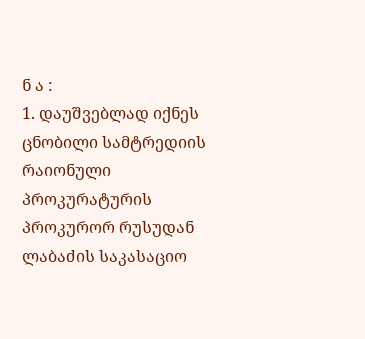ნ ა :
1. დაუშვებლად იქნეს ცნობილი სამტრედიის რაიონული პროკურატურის პროკურორ რუსუდან ლაბაძის საკასაციო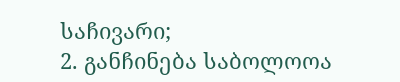საჩივარი;
2. განჩინება საბოლოოა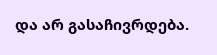და არ გასაჩივრდება.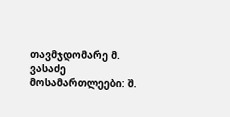თავმჯდომარე მ. ვასაძე
მოსამართლეები: შ.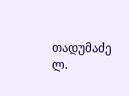თადუმაძე
ლ.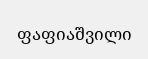ფაფიაშვილი